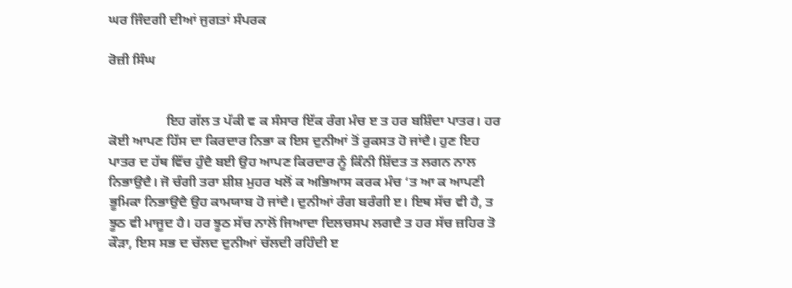ਘਰ ਜਿੰਦਗੀ ਦੀਆਂ ਜੁਗਤਾਂ ਸੰਪਰਕ

ਰੋਜ਼ੀ ਸਿੰਘ


                 ਇਹ ਗੱਲ ਤ ਪੱਕੀ ਵ ਕ ਸੰਸਾਰ ਇੱਕ ਰੰਗ ਮੰਚ ੲ ਤ ਹਰ ਬਸ਼ਿੰਦਾ ਪਾਤਰ। ਹਰ ਕੋਈ ਆਪਣ ਹਿੱਸ ਦਾ ਕਿਰਦਾਰ ਨਿਭਾ ਕ ਇਸ ਦੁਨੀਆਂ ਤੋਂ ਰੁਕਸਤ ਹੋ ਜਾਂਦੈ। ਹੁਣ ਇਹ ਪਾਤਰ ਦ ਹੱਥ ਵਿੱਚ ਹੁੰਦੈ ਬਈ ਉਹ ਆਪਣ ਕਿਰਦਾਰ ਨੂੰ ਕਿੰਨੀ ਸ਼ਿੱਦਤ ਤ ਲਗਨ ਨਾਲ ਨਿਭਾਉਦੈ। ਜੋ ਚੰਗੀ ਤਰਾ ਸ਼ੀਸ਼ ਮੁਹਰ ਖਲੋਂ ਕ ਅਭਿਆਸ ਕਰਕ ਮੰਚ ‘ਤ ਆ ਕ ਆਪਣੀ ਭੂਮਿਕਾ ਨਿਭਾਉਦੈ ਉਹ ਕਾਮਯਾਬ ਹੋ ਜਾਂਦੈ। ਦੁਨੀਆਂ ਰੰਗ ਬਰੰਗੀ ੲ। ਇਥ ਸੱਚ ਵੀ ਹੈ, ਤ ਝੂਠ ਵੀ ਮਾਜੂਦ ਹੈ। ਹਰ ਝੂਠ ਸੱਚ ਨਾਲੋਂ ਜਿਆਦਾ ਦਿਲਚਸਪ ਲਗਦੈ ਤ ਹਰ ਸੱਚ ਜ਼ਹਿਰ ਤੋ ਕੌੜਾ, ਇਸ ਸਭ ਦ ਚੱਲਦ ਦੁਨੀਆਂ ਚੱਲਦੀ ਰਹਿੰਦੀ ੲ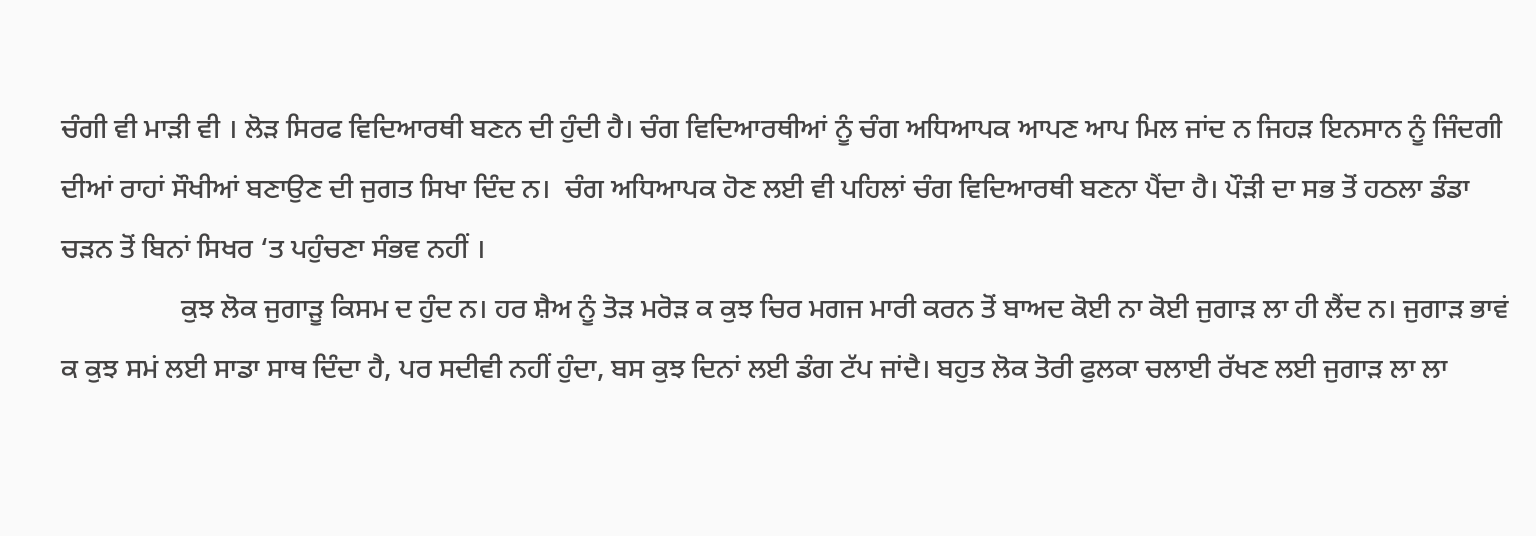ਚੰਗੀ ਵੀ ਮਾੜੀ ਵੀ । ਲੋੜ ਸਿਰਫ ਵਿਦਿਆਰਥੀ ਬਣਨ ਦੀ ਹੁੰਦੀ ਹੈ। ਚੰਗ ਵਿਦਿਆਰਥੀਆਂ ਨੂੰ ਚੰਗ ਅਧਿਆਪਕ ਆਪਣ ਆਪ ਮਿਲ ਜਾਂਦ ਨ ਜਿਹੜ ਇਨਸਾਨ ਨੂੰ ਜਿੰਦਗੀ ਦੀਆਂ ਰਾਹਾਂ ਸੌਖੀਆਂ ਬਣਾਉਣ ਦੀ ਜੁਗਤ ਸਿਖਾ ਦਿੰਦ ਨ।  ਚੰਗ ਅਧਿਆਪਕ ਹੋਣ ਲਈ ਵੀ ਪਹਿਲਾਂ ਚੰਗ ਵਿਦਿਆਰਥੀ ਬਣਨਾ ਪੈਂਦਾ ਹੈ। ਪੌੜੀ ਦਾ ਸਭ ਤੋਂ ਹਠਲਾ ਡੰਡਾ ਚੜਨ ਤੋਂ ਬਿਨਾਂ ਸਿਖਰ ‘ਤ ਪਹੁੰਚਣਾ ਸੰਭਵ ਨਹੀਂ ।
                 ਕੁਝ ਲੋਕ ਜੁਗਾੜੂ ਕਿਸਮ ਦ ਹੁੰਦ ਨ। ਹਰ ਸ਼ੈਅ ਨੂੰ ਤੋੜ ਮਰੋੜ ਕ ਕੁਝ ਚਿਰ ਮਗਜ ਮਾਰੀ ਕਰਨ ਤੋਂ ਬਾਅਦ ਕੋਈ ਨਾ ਕੋਈ ਜੁਗਾੜ ਲਾ ਹੀ ਲੈਂਦ ਨ। ਜੁਗਾੜ ਭਾਵਂ ਕ ਕੁਝ ਸਮਂ ਲਈ ਸਾਡਾ ਸਾਥ ਦਿੰਦਾ ਹੈ, ਪਰ ਸਦੀਵੀ ਨਹੀਂ ਹੁੰਦਾ, ਬਸ ਕੁਝ ਦਿਨਾਂ ਲਈ ਡੰਗ ਟੱਪ ਜਾਂਦੈ। ਬਹੁਤ ਲੋਕ ਤੋਰੀ ਫੁਲਕਾ ਚਲਾਈ ਰੱਖਣ ਲਈ ਜੁਗਾੜ ਲਾ ਲਾ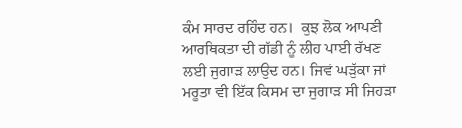ਕੰਮ ਸਾਰਦ ਰਹਿੰਦ ਹਨ।  ਕੁਝ ਲੋਕ ਆਪਣੀ ਆਰਥਿਕਤਾ ਦੀ ਗੱਡੀ ਨੂੰ ਲੀਹ ਪਾਈ ਰੱਖਣ ਲਈ ਜੁਗਾੜ ਲਾਉਦ ਹਨ। ਜਿਵਂ ਘੜੁੱਕਾ ਜਾਂ ਮਰੂਤਾ ਵੀ ਇੱਕ ਕਿਸਮ ਦਾ ਜੁਗਾੜ ਸੀ ਜਿਹੜਾ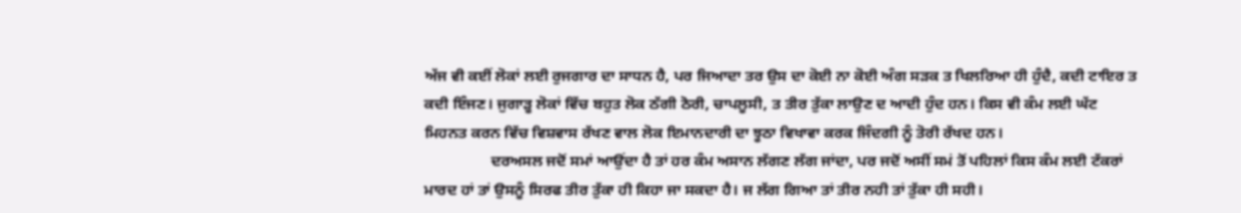ਅੱਜ ਵੀ ਕਈਂ ਲੋਕਾਂ ਲਈ ਰੁਜਗਾਰ ਦਾ ਸਾਧਨ ਹੈ, ਪਰ ਜਿਆਦਾ ਤਰ ਉਸ ਦਾ ਕੋਈ ਨਾ ਕੋਈ ਅੰਗ ਸੜਕ ਤ ਖਿਲਰਿਆ ਹੀ ਹੁੰਦੈ, ਕਦੀ ਟਾਇਰ ਤ ਕਦੀ ਇੰਜਣ। ਜੁਗਾੜੂ ਲੋਕਾਂ ਵਿੱਚ ਬਹੁਤ ਲੋਕ ਠੱਗੀ ਠੋਰੀ, ਚਾਪਲੂਸੀ, ਤ ਤੀਰ ਤੁੱਕਾ ਲਾਉਣ ਦ ਆਦੀ ਹੁੰਦ ਹਨ। ਕਿਸ ਵੀ ਕੰਮ ਲਈ ਘੱਟ ਮਿਹਨਤ ਕਰਨ ਵਿੱਚ ਵਿਸ਼ਵਾਸ ਰੱਖਣ ਵਾਲ ਲੋਕ ਇਮਾਨਦਾਰੀ ਦਾ ਝੂਠਾ ਵਿਖਾਵਾ ਕਰਕ ਜਿੰਦਗੀ ਨੂੰ ਤੋਰੀ ਰੱਖਦ ਹਨ।
                 ਦਰਅਸਲ ਜਦੋਂ ਸਮਾਂ ਆਉਂਦਾ ਹੈ ਤਾਂ ਹਰ ਕੰਮ ਅਸਾਨ ਲੱਗਣ ਲੱਗ ਜਾਂਦਾ, ਪਰ ਜਦੋਂ ਅਸੀਂ ਸਮਂ ਤੋਂ ਪਹਿਲਾਂ ਕਿਸ ਕੰਮ ਲਈ ਟੱਕਰਾਂ ਮਾਰਦ ਹਾਂ ਤਾਂ ਉਸਨੂੰ ਸਿਰਫ ਤੀਰ ਤੁੱਕਾ ਹੀ ਕਿਹਾ ਜਾ ਸਕਦਾ ਹੈ। ਜ ਲੱਗ ਗਿਆ ਤਾਂ ਤੀਰ ਨਹੀ ਤਾਂ ਤੁੱਕਾ ਹੀ ਸਹੀ।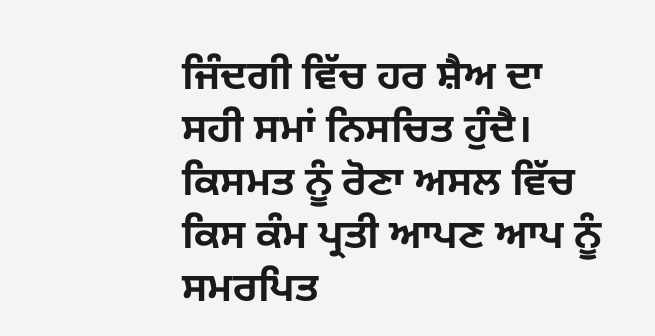ਜਿੰਦਗੀ ਵਿੱਚ ਹਰ ਸ਼ੈਅ ਦਾ ਸਹੀ ਸਮਾਂ ਨਿਸਚਿਤ ਹੁੰਦੈ। ਕਿਸਮਤ ਨੂੰ ਰੋਣਾ ਅਸਲ ਵਿੱਚ ਕਿਸ ਕੰਮ ਪ੍ਰਤੀ ਆਪਣ ਆਪ ਨੂੰ ਸਮਰਪਿਤ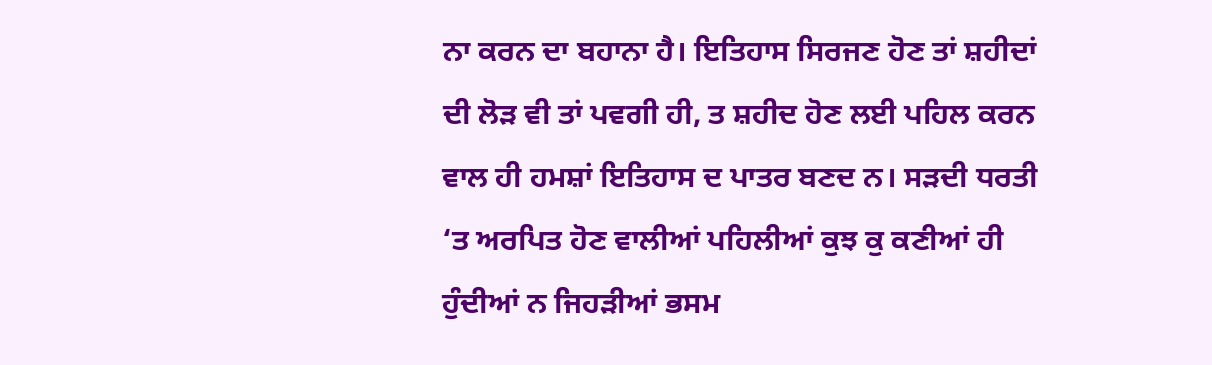ਨਾ ਕਰਨ ਦਾ ਬਹਾਨਾ ਹੈ। ਇਤਿਹਾਸ ਸਿਰਜਣ ਹੋਣ ਤਾਂ ਸ਼ਹੀਦਾਂ ਦੀ ਲੋੜ ਵੀ ਤਾਂ ਪਵਗੀ ਹੀ, ਤ ਸ਼ਹੀਦ ਹੋਣ ਲਈ ਪਹਿਲ ਕਰਨ ਵਾਲ ਹੀ ਹਮਸ਼ਾਂ ਇਤਿਹਾਸ ਦ ਪਾਤਰ ਬਣਦ ਨ। ਸੜਦੀ ਧਰਤੀ ‘ਤ ਅਰਪਿਤ ਹੋਣ ਵਾਲੀਆਂ ਪਹਿਲੀਆਂ ਕੁਝ ਕੁ ਕਣੀਆਂ ਹੀ ਹੁੰਦੀਆਂ ਨ ਜਿਹੜੀਆਂ ਭਸਮ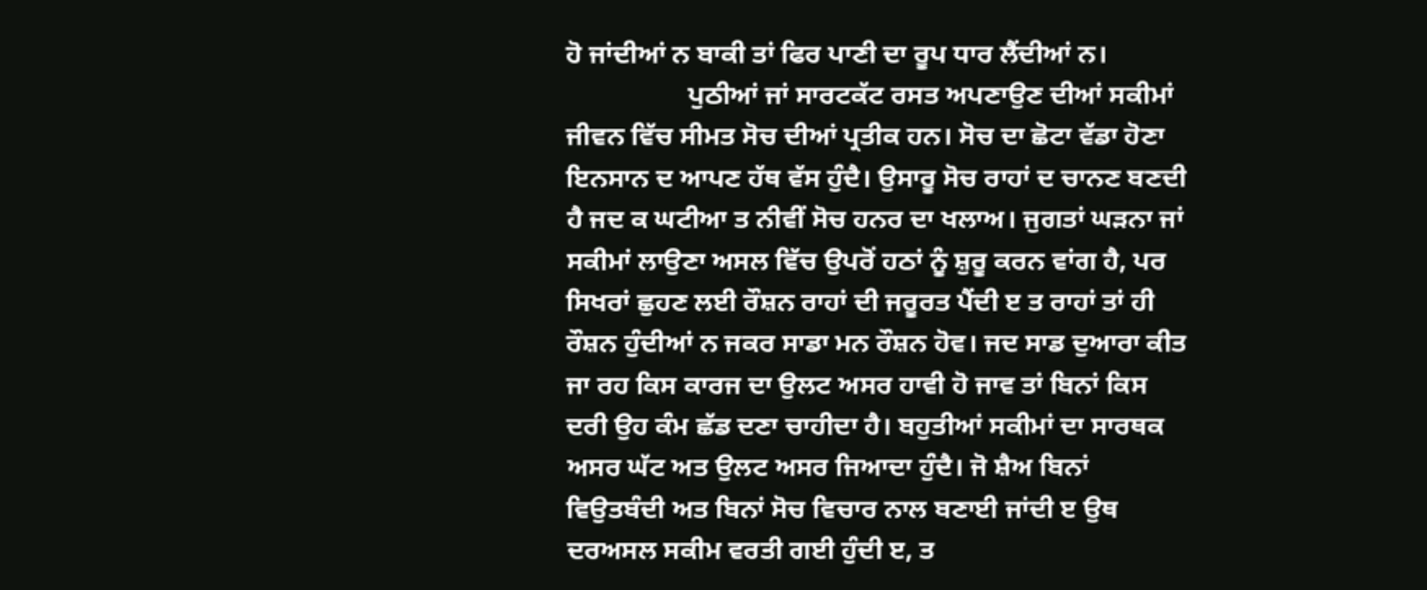ਹੋ ਜਾਂਦੀਆਂ ਨ ਬਾਕੀ ਤਾਂ ਫਿਰ ਪਾਣੀ ਦਾ ਰੂਪ ਧਾਰ ਲੈਂਦੀਆਂ ਨ।
                  ਪੁਠੀਆਂ ਜਾਂ ਸਾਰਟਕੱਟ ਰਸਤ ਅਪਣਾਉਣ ਦੀਆਂ ਸਕੀਮਾਂ ਜੀਵਨ ਵਿੱਚ ਸੀਮਤ ਸੋਚ ਦੀਆਂ ਪ੍ਰਤੀਕ ਹਨ। ਸੋਚ ਦਾ ਛੋਟਾ ਵੱਡਾ ਹੋਣਾ ਇਨਸਾਨ ਦ ਆਪਣ ਹੱਥ ਵੱਸ ਹੁੰਦੈ। ਉਸਾਰੂ ਸੋਚ ਰਾਹਾਂ ਦ ਚਾਨਣ ਬਣਦੀ ਹੈ ਜਦ ਕ ਘਟੀਆ ਤ ਨੀਵੀਂ ਸੋਚ ਹਨਰ ਦਾ ਖਲਾਅ। ਜੁਗਤਾਂ ਘੜਨਾ ਜਾਂ ਸਕੀਮਾਂ ਲਾਉਣਾ ਅਸਲ ਵਿੱਚ ਉਪਰੋਂ ਹਠਾਂ ਨੂੰ ਸ਼ੁਰੂ ਕਰਨ ਵਾਂਗ ਹੈ, ਪਰ ਸਿਖਰਾਂ ਛੁਹਣ ਲਈ ਰੌਸ਼ਨ ਰਾਹਾਂ ਦੀ ਜਰੂਰਤ ਪੈਂਦੀ ੲ ਤ ਰਾਹਾਂ ਤਾਂ ਹੀ ਰੌਸ਼ਨ ਹੁੰਦੀਆਂ ਨ ਜਕਰ ਸਾਡਾ ਮਨ ਰੌਸ਼ਨ ਹੋਵ। ਜਦ ਸਾਡ ਦੁਆਰਾ ਕੀਤ ਜਾ ਰਹ ਕਿਸ ਕਾਰਜ ਦਾ ਉਲਟ ਅਸਰ ਹਾਵੀ ਹੋ ਜਾਵ ਤਾਂ ਬਿਨਾਂ ਕਿਸ ਦਰੀ ਉਹ ਕੰਮ ਛੱਡ ਦਣਾ ਚਾਹੀਦਾ ਹੈ। ਬਹੁਤੀਆਂ ਸਕੀਮਾਂ ਦਾ ਸਾਰਥਕ ਅਸਰ ਘੱਟ ਅਤ ਉਲਟ ਅਸਰ ਜਿਆਦਾ ਹੁੰਦੈ। ਜੋ ਸ਼ੈਅ ਬਿਨਾਂ ਵਿਉਤਬੰਦੀ ਅਤ ਬਿਨਾਂ ਸੋਚ ਵਿਚਾਰ ਨਾਲ ਬਣਾਈ ਜਾਂਦੀ ੲ ਉਥ ਦਰਅਸਲ ਸਕੀਮ ਵਰਤੀ ਗਈ ਹੁੰਦੀ ੲ, ਤ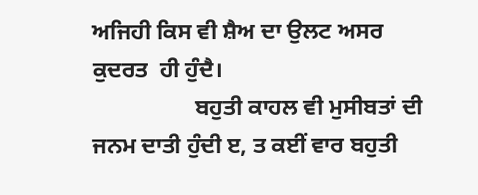ਅਜਿਹੀ ਕਿਸ ਵੀ ਸ਼ੈਅ ਦਾ ਉਲਟ ਅਸਰ ਕੁਦਰਤ  ਹੀ ਹੁੰਦੈ।
                  ਬਹੁਤੀ ਕਾਹਲ ਵੀ ਮੁਸੀਬਤਾਂ ਦੀ ਜਨਮ ਦਾਤੀ ਹੁੰਦੀ ੲ, ਤ ਕਈਂ ਵਾਰ ਬਹੁਤੀ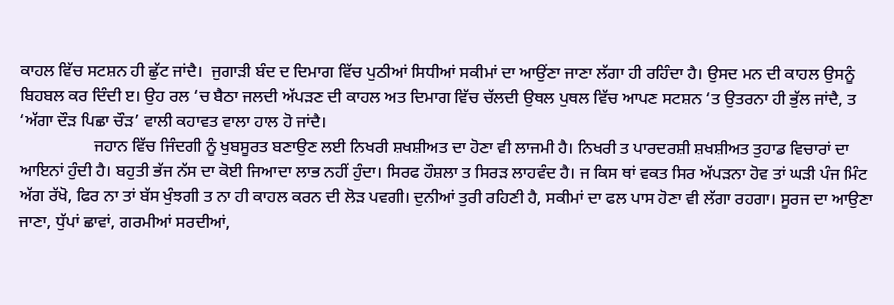ਕਾਹਲ ਵਿੱਚ ਸਟਸ਼ਨ ਹੀ ਛੁੱਟ ਜਾਂਦੈ।  ਜੁਗਾੜੀ ਬੰਦ ਦ ਦਿਮਾਗ ਵਿੱਚ ਪੁਠੀਆਂ ਸਿਧੀਆਂ ਸਕੀਮਾਂ ਦਾ ਆਉਂਣਾ ਜਾਣਾ ਲੱਗਾ ਹੀ ਰਹਿੰਦਾ ਹੈ। ਉਸਦ ਮਨ ਦੀ ਕਾਹਲ ਉਸਨੂੰ ਬਿਹਬਲ ਕਰ ਦਿੰਦੀ ੲ। ਉਹ ਰਲ ‘ਚ ਬੈਠਾ ਜਲਦੀ ਅੱਪੜਣ ਦੀ ਕਾਹਲ ਅਤ ਦਿਮਾਗ ਵਿੱਚ ਚੱਲਦੀ ਉਥਲ ਪੁਥਲ ਵਿੱਚ ਆਪਣ ਸਟਸ਼ਨ ‘ਤ ਉਤਰਨਾ ਹੀ ਭੁੱਲ ਜਾਂਦੈ, ਤ ‘ਅੱਗਾ ਦੌੜ ਪਿਛਾ ਚੌੜ’ ਵਾਲੀ ਕਹਾਵਤ ਵਾਲਾ ਹਾਲ ਹੋ ਜਾਂਦੈ।
                  ਜਹਾਨ ਵਿੱਚ ਜਿੰਦਗੀ ਨੂੰ ਖੁਬਸੂਰਤ ਬਣਾਉਣ ਲਈ ਨਿਖਰੀ ਸ਼ਖਸ਼ੀਅਤ ਦਾ ਹੋਣਾ ਵੀ ਲਾਜਮੀ ਹੈ। ਨਿਖਰੀ ਤ ਪਾਰਦਰਸ਼ੀ ਸ਼ਖਸ਼ੀਅਤ ਤੁਹਾਡ ਵਿਚਾਰਾਂ ਦਾ ਆਇਨਾਂ ਹੁੰਦੀ ਹੈ। ਬਹੁਤੀ ਭੱਜ ਨੱਸ ਦਾ ਕੋਈ ਜਿਆਦਾ ਲਾਭ ਨਹੀਂ ਹੁੰਦਾ। ਸਿਰਫ ਹੌਸ਼ਲਾ ਤ ਸਿਰੜ ਲਾਹਵੰਦ ਹੈ। ਜ ਕਿਸ ਥਾਂ ਵਕਤ ਸਿਰ ਅੱਪੜਨਾ ਹੋਵ ਤਾਂ ਘੜੀ ਪੰਜ ਮਿੰਟ ਅੱਗ ਰੱਖੋ, ਫਿਰ ਨਾ ਤਾਂ ਬੱਸ ਖੁੰਝਗੀ ਤ ਨਾ ਹੀ ਕਾਹਲ ਕਰਨ ਦੀ ਲੋੜ ਪਵਗੀ। ਦੁਨੀਆਂ ਤੁਰੀ ਰਹਿਣੀ ਹੈ, ਸਕੀਮਾਂ ਦਾ ਫਲ ਪਾਸ ਹੋਣਾ ਵੀ ਲੱਗਾ ਰਹਗਾ। ਸੂਰਜ ਦਾ ਆਉਣਾ ਜਾਣਾ, ਧੁੱਪਾਂ ਛਾਵਾਂ, ਗਰਮੀਆਂ ਸਰਦੀਆਂ,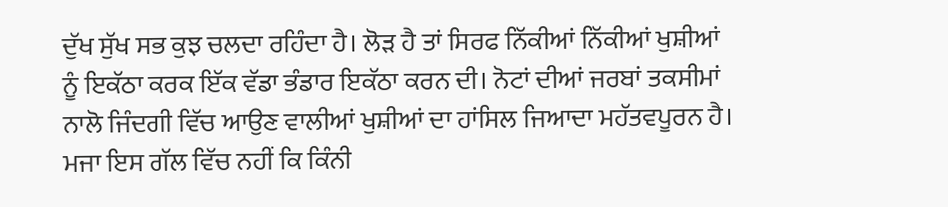ਦੁੱਖ ਸੁੱਖ ਸਭ ਕੁਝ ਚਲਦਾ ਰਹਿੰਦਾ ਹੈ। ਲੋੜ ਹੈ ਤਾਂ ਸਿਰਫ ਨਿੱਕੀਆਂ ਨਿੱਕੀਆਂ ਖੁਸ਼ੀਆਂ ਨੂੰ ਇਕੱਠਾ ਕਰਕ ਇੱਕ ਵੱਡਾ ਭੰਡਾਰ ਇਕੱਠਾ ਕਰਨ ਦੀ। ਨੋਟਾਂ ਦੀਆਂ ਜਰਬਾਂ ਤਕਸੀਮਾਂ ਨਾਲੋ ਜਿੰਦਗੀ ਵਿੱਚ ਆਉਣ ਵਾਲੀਆਂ ਖੁਸ਼ੀਆਂ ਦਾ ਹਾਂਸਿਲ ਜਿਆਦਾ ਮਹੱਤਵਪੂਰਨ ਹੈ। ਮਜਾ ਇਸ ਗੱਲ ਵਿੱਚ ਨਹੀਂ ਕਿ ਕਿੰਨੀ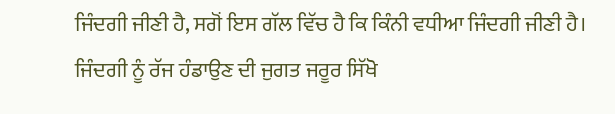ਜਿੰਦਗੀ ਜੀਣੀ ਹੈ, ਸਗੋਂ ਇਸ ਗੱਲ ਵਿੱਚ ਹੈ ਕਿ ਕਿੰਨੀ ਵਧੀਆ ਜਿੰਦਗੀ ਜੀਣੀ ਹੈ। ਜਿੰਦਗੀ ਨੂੰ ਰੱਜ ਹੰਡਾਉਣ ਦੀ ਜੁਗਤ ਜਰੂਰ ਸਿੱਖੋ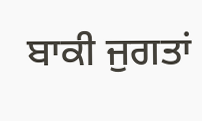ਬਾਕੀ ਜੁਗਤਾਂ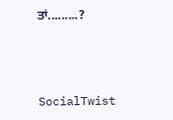ਤਾਂ.........?



SocialTwist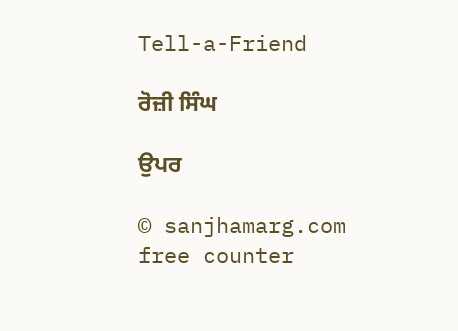Tell-a-Friend

ਰੋਜ਼ੀ ਸਿੰਘ

ਉਪਰ

© sanjhamarg.com    free counter